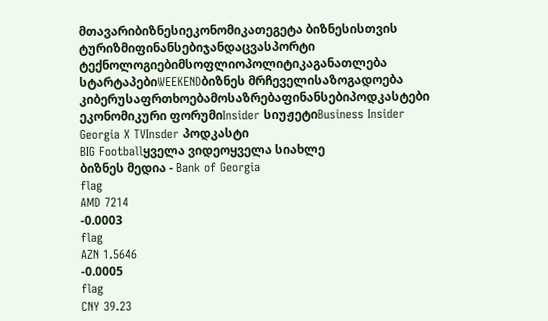მთავარიბიზნესიეკონომიკათეგეტა ბიზნესისთვის
ტურიზმიფინანსებიჯანდაცვასპორტი
ტექნოლოგიებიმსოფლიოპოლიტიკაგანათლება
სტარტაპებიWEEKENDბიზნეს მრჩეველისაზოგადოება
კიბერუსაფრთხოებამოსაზრებაფინანსებიპოდკასტები
ეკონომიკური ფორუმიInsider სიუჟეტიBusiness Insider Georgia X TVInsder პოდკასტი
BIG Footballყველა ვიდეოყველა სიახლე
ბიზნეს მედია - Bank of Georgia
flag
AMD 7214
-0.0003
flag
AZN 1.5646
-0.0005
flag
CNY 39.23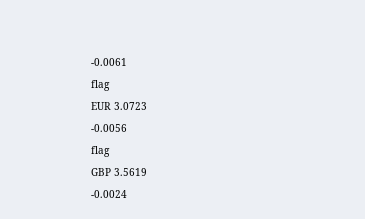-0.0061
flag
EUR 3.0723
-0.0056
flag
GBP 3.5619
-0.0024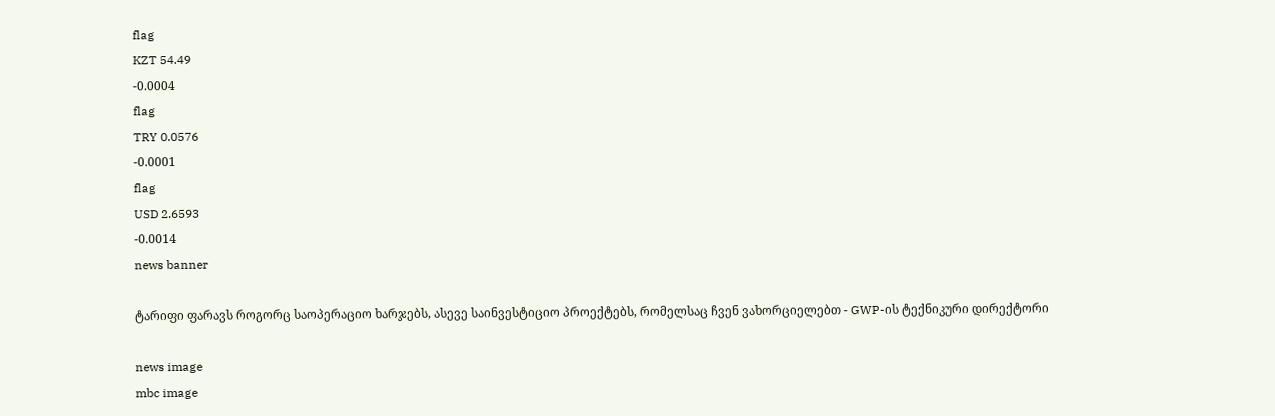flag
KZT 54.49
-0.0004
flag
TRY 0.0576
-0.0001
flag
USD 2.6593
-0.0014
news banner

ტარიფი ფარავს როგორც საოპერაციო ხარჯებს, ასევე საინვესტიციო პროექტებს, რომელსაც ჩვენ ვახორციელებთ - GWP-ის ტექნიკური დირექტორი

news image
mbc image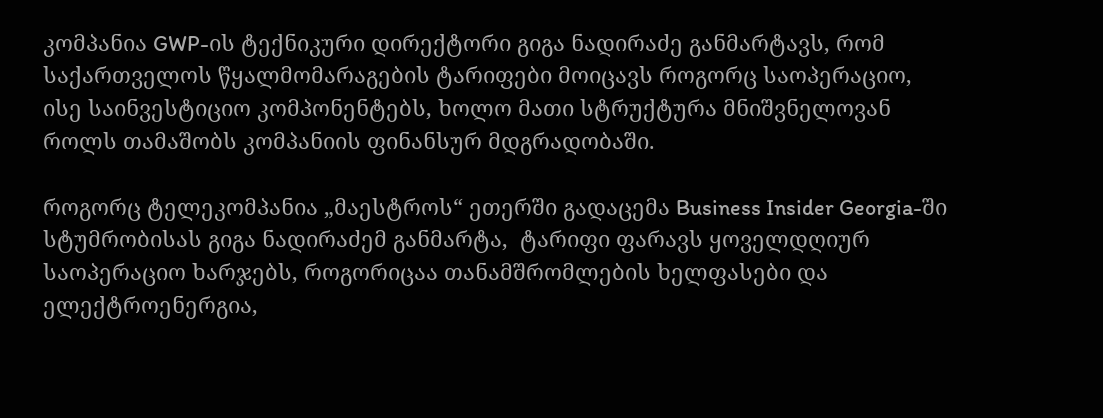კომპანია GWP-ის ტექნიკური დირექტორი გიგა ნადირაძე განმარტავს, რომ საქართველოს წყალმომარაგების ტარიფები მოიცავს როგორც საოპერაციო, ისე საინვესტიციო კომპონენტებს, ხოლო მათი სტრუქტურა მნიშვნელოვან როლს თამაშობს კომპანიის ფინანსურ მდგრადობაში.

როგორც ტელეკომპანია „მაესტროს“ ეთერში გადაცემა Business Insider Georgia-ში სტუმრობისას გიგა ნადირაძემ განმარტა,  ტარიფი ფარავს ყოველდღიურ საოპერაციო ხარჯებს, როგორიცაა თანამშრომლების ხელფასები და ელექტროენერგია,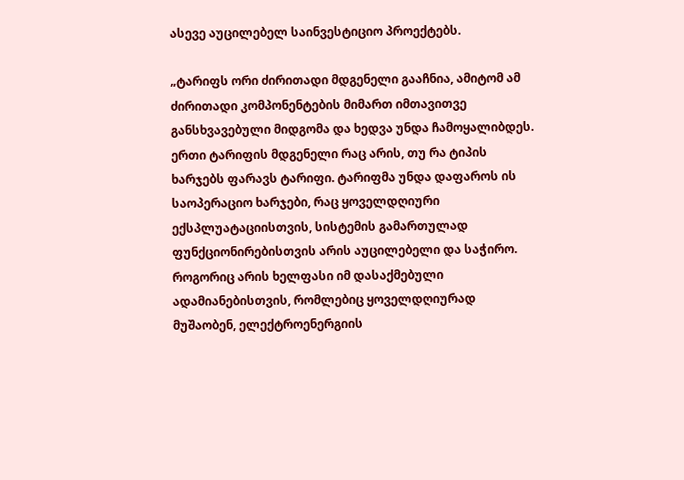ასევე აუცილებელ საინვესტიციო პროექტებს.

„ტარიფს ორი ძირითადი მდგენელი გააჩნია, ამიტომ ამ ძირითადი კომპონენტების მიმართ იმთავითვე განსხვავებული მიდგომა და ხედვა უნდა ჩამოყალიბდეს. ერთი ტარიფის მდგენელი რაც არის, თუ რა ტიპის ხარჯებს ფარავს ტარიფი. ტარიფმა უნდა დაფაროს ის საოპერაციო ხარჯები, რაც ყოველდღიური ექსპლუატაციისთვის, სისტემის გამართულად ფუნქციონირებისთვის არის აუცილებელი და საჭირო. როგორიც არის ხელფასი იმ დასაქმებული ადამიანებისთვის, რომლებიც ყოველდღიურად მუშაობენ, ელექტროენერგიის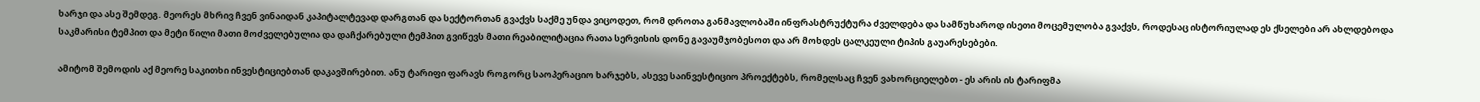ხარჯი და ასე შემდეგ. მეორეს მხრივ ჩვენ ვინაიდან კაპიტალტევად დარგთან და სექტორთან გვაქვს საქმე უნდა ვიცოდეთ, რომ დროთა განმავლობაში ინფრასტრუქტურა ძველდება და სამწუხაროდ ისეთი მოცემულობა გვაქვს, როდესაც ისტორიულად ეს ქსელები არ ახლდებოდა საკმარისი ტემპით და მეტი წილი მათი მოძველებულია და დაჩქარებული ტემპით გვიწევს მათი რეაბილიტაცია რათა სერვისის დონე გავაუმჯობესოთ და არ მოხდეს ცალკეული ტიპის გაუარესებები.

ამიტომ შემოდის აქ მეორე საკითხი ინვესტიციებთან დაკავშირებით. ანუ ტარიფი ფარავს როგორც საოპერაციო ხარჯებს, ასევე საინვესტიციო პროექტებს, რომელსაც ჩვენ ვახორციელებთ - ეს არის ის ტარიფმა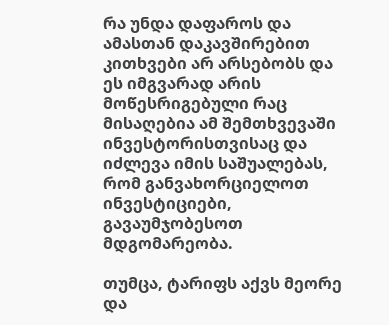რა უნდა დაფაროს და ამასთან დაკავშირებით კითხვები არ არსებობს და ეს იმგვარად არის მოწესრიგებული რაც მისაღებია ამ შემთხვევაში ინვესტორისთვისაც და იძლევა იმის საშუალებას, რომ განვახორციელოთ ინვესტიციები, გავაუმჯობესოთ მდგომარეობა.

თუმცა, ტარიფს აქვს მეორე და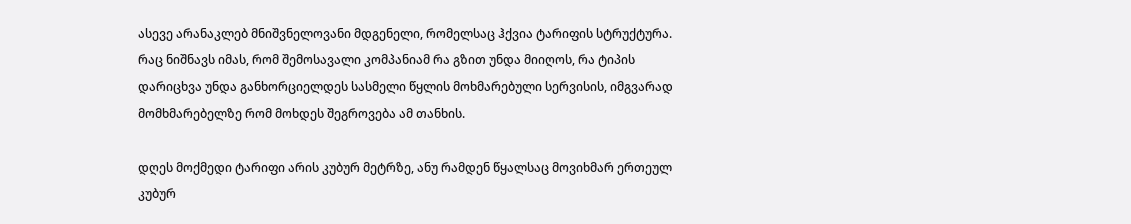ასევე არანაკლებ მნიშვნელოვანი მდგენელი, რომელსაც ჰქვია ტარიფის სტრუქტურა. რაც ნიშნავს იმას, რომ შემოსავალი კომპანიამ რა გზით უნდა მიიღოს, რა ტიპის დარიცხვა უნდა განხორციელდეს სასმელი წყლის მოხმარებული სერვისის, იმგვარად მომხმარებელზე რომ მოხდეს შეგროვება ამ თანხის.

დღეს მოქმედი ტარიფი არის კუბურ მეტრზე, ანუ რამდენ წყალსაც მოვიხმარ ერთეულ კუბურ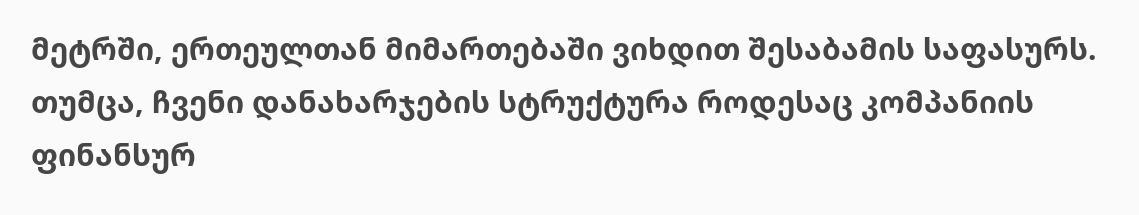მეტრში, ერთეულთან მიმართებაში ვიხდით შესაბამის საფასურს. თუმცა, ჩვენი დანახარჯების სტრუქტურა როდესაც კომპანიის ფინანსურ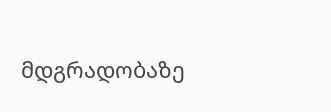მდგრადობაზე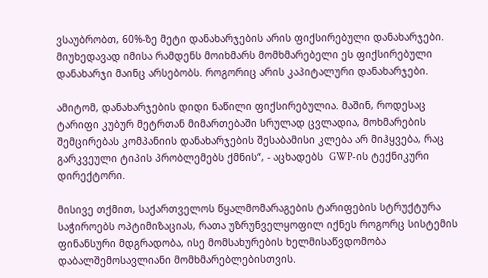ვსაუბრობთ, 60%-ზე მეტი დანახარჯების არის ფიქსირებული დანახარჯები. მიუხედავად იმისა რამდენს მოიხმარს მომხმარებელი ეს ფიქსირებული დანახარჯი მაინც არსებობს. როგორიც არის კაპიტალური დანახარჯები.

ამიტომ, დანახარჯების დიდი ნაწილი ფიქსირებულია. მაშინ, როდესაც ტარიფი კუბურ მეტრთან მიმართებაში სრულად ცვლადია, მოხმარების შემცირებას კომპანიის დანახარჯების შესაბამისი კლება არ მიჰყვება, რაც გარკვეული ტიპის პრობლემებს ქმნის“, - აცხადებს  GWP-ის ტექნიკური დირექტორი.

მისივე თქმით, საქართველოს წყალმომარაგების ტარიფების სტრუქტურა საჭიროებს ოპტიმიზაციას, რათა უზრუნველყოფილ იქნეს როგორც სისტემის ფინანსური მდგრადობა, ისე მომსახურების ხელმისაწვდომობა დაბალშემოსავლიანი მომხმარებლებისთვის.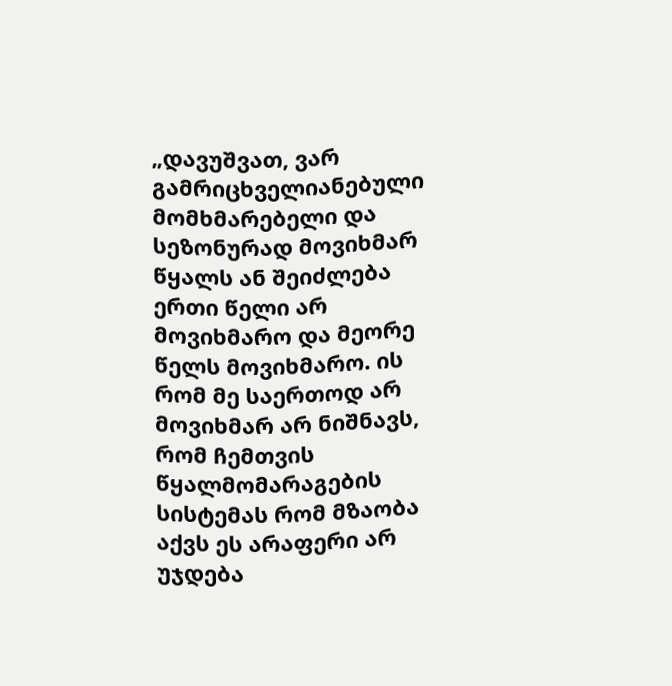„დავუშვათ, ვარ გამრიცხველიანებული მომხმარებელი და სეზონურად მოვიხმარ წყალს ან შეიძლება ერთი წელი არ მოვიხმარო და მეორე წელს მოვიხმარო. ის რომ მე საერთოდ არ მოვიხმარ არ ნიშნავს, რომ ჩემთვის წყალმომარაგების სისტემას რომ მზაობა აქვს ეს არაფერი არ უჯდება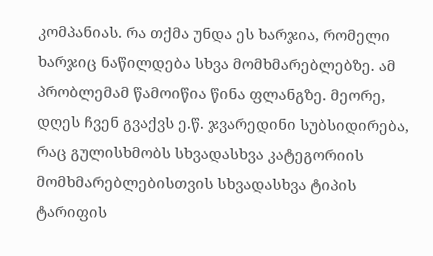კომპანიას. რა თქმა უნდა ეს ხარჯია, რომელი ხარჯიც ნაწილდება სხვა მომხმარებლებზე. ამ პრობლემამ წამოიწია წინა ფლანგზე. მეორე, დღეს ჩვენ გვაქვს ე.წ. ჯვარედინი სუბსიდირება, რაც გულისხმობს სხვადასხვა კატეგორიის მომხმარებლებისთვის სხვადასხვა ტიპის ტარიფის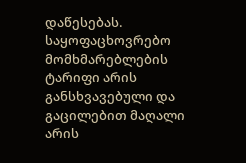დაწესებას. საყოფაცხოვრებო მომხმარებლების ტარიფი არის განსხვავებული და გაცილებით მაღალი არის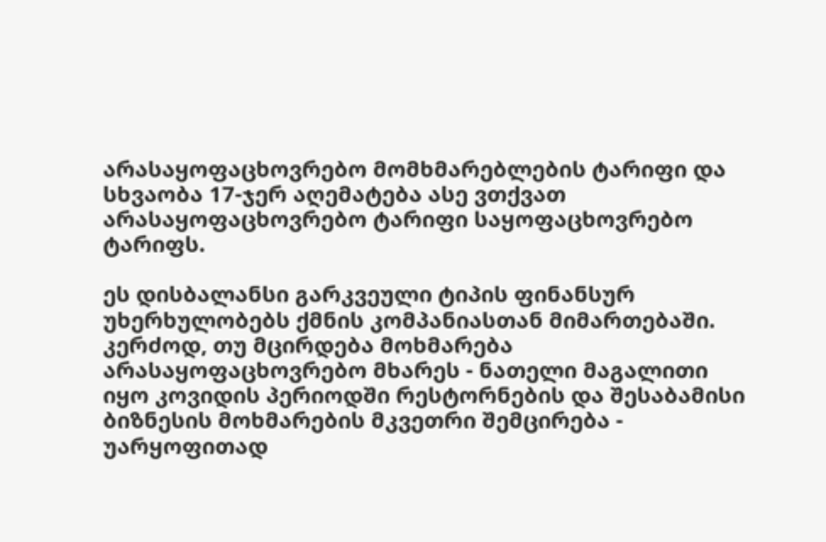არასაყოფაცხოვრებო მომხმარებლების ტარიფი და სხვაობა 17-ჯერ აღემატება ასე ვთქვათ არასაყოფაცხოვრებო ტარიფი საყოფაცხოვრებო ტარიფს.

ეს დისბალანსი გარკვეული ტიპის ფინანსურ უხერხულობებს ქმნის კომპანიასთან მიმართებაში. კერძოდ, თუ მცირდება მოხმარება არასაყოფაცხოვრებო მხარეს - ნათელი მაგალითი იყო კოვიდის პერიოდში რესტორნების და შესაბამისი ბიზნესის მოხმარების მკვეთრი შემცირება - უარყოფითად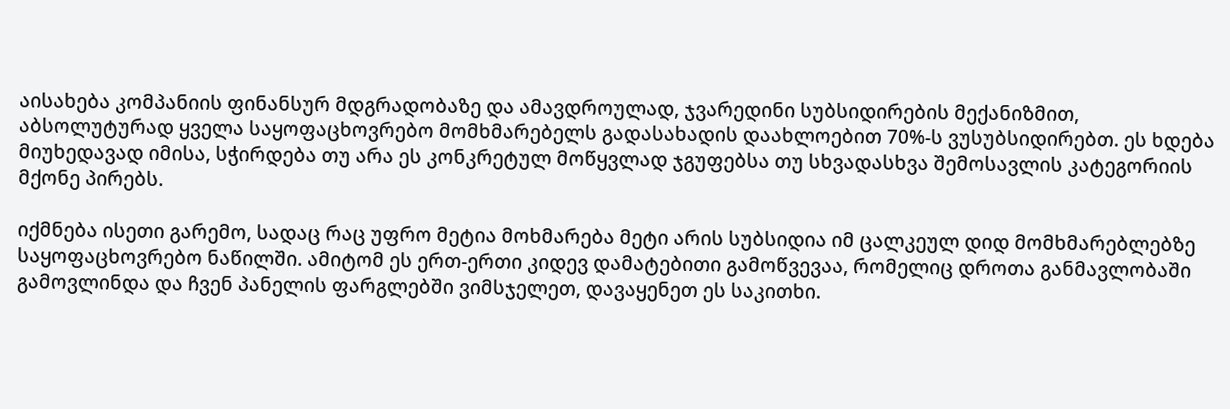აისახება კომპანიის ფინანსურ მდგრადობაზე და ამავდროულად, ჯვარედინი სუბსიდირების მექანიზმით, აბსოლუტურად ყველა საყოფაცხოვრებო მომხმარებელს გადასახადის დაახლოებით 70%-ს ვუსუბსიდირებთ. ეს ხდება მიუხედავად იმისა, სჭირდება თუ არა ეს კონკრეტულ მოწყვლად ჯგუფებსა თუ სხვადასხვა შემოსავლის კატეგორიის მქონე პირებს.

იქმნება ისეთი გარემო, სადაც რაც უფრო მეტია მოხმარება მეტი არის სუბსიდია იმ ცალკეულ დიდ მომხმარებლებზე საყოფაცხოვრებო ნაწილში. ამიტომ ეს ერთ-ერთი კიდევ დამატებითი გამოწვევაა, რომელიც დროთა განმავლობაში გამოვლინდა და ჩვენ პანელის ფარგლებში ვიმსჯელეთ, დავაყენეთ ეს საკითხი.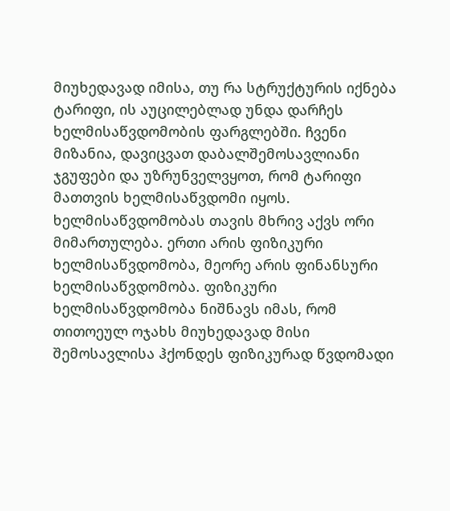მიუხედავად იმისა, თუ რა სტრუქტურის იქნება ტარიფი, ის აუცილებლად უნდა დარჩეს ხელმისაწვდომობის ფარგლებში. ჩვენი მიზანია, დავიცვათ დაბალშემოსავლიანი ჯგუფები და უზრუნველვყოთ, რომ ტარიფი მათთვის ხელმისაწვდომი იყოს. ხელმისაწვდომობას თავის მხრივ აქვს ორი მიმართულება. ერთი არის ფიზიკური ხელმისაწვდომობა, მეორე არის ფინანსური ხელმისაწვდომობა. ფიზიკური ხელმისაწვდომობა ნიშნავს იმას, რომ თითოეულ ოჯახს მიუხედავად მისი შემოსავლისა ჰქონდეს ფიზიკურად წვდომადი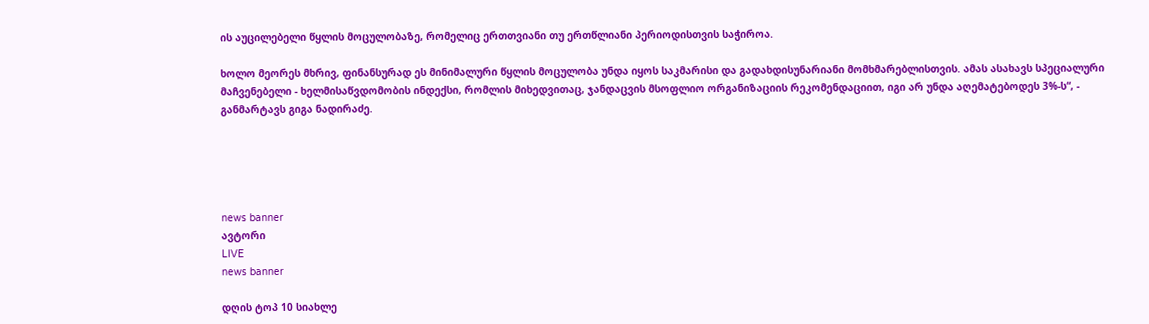ის აუცილებელი წყლის მოცულობაზე, რომელიც ერთთვიანი თუ ერთწლიანი პერიოდისთვის საჭიროა.

ხოლო მეორეს მხრივ, ფინანსურად ეს მინიმალური წყლის მოცულობა უნდა იყოს საკმარისი და გადახდისუნარიანი მომხმარებლისთვის. ამას ასახავს სპეციალური მაჩვენებელი - ხელმისაწვდომობის ინდექსი, რომლის მიხედვითაც, ჯანდაცვის მსოფლიო ორგანიზაციის რეკომენდაციით, იგი არ უნდა აღემატებოდეს 3%-ს“, - განმარტავს გიგა ნადირაძე.





news banner
ავტორი
LIVE
news banner

დღის ტოპ 10 სიახლე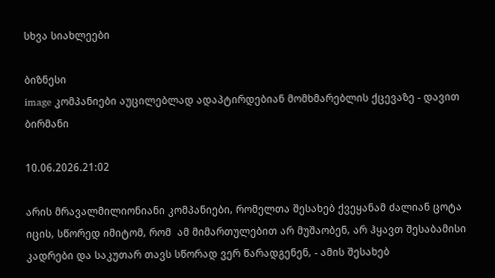სხვა სიახლეები

ბიზნესი
image კომპანიები აუცილებლად ადაპტირდებიან მომხმარებლის ქცევაზე - დავით ბირმანი

10.06.2026.21:02

არის მრავალმილიონიანი კომპანიები, რომელთა შესახებ ქვეყანამ ძალიან ცოტა იცის, სწორედ იმიტომ, რომ  ამ მიმართულებით არ მუშაობენ, არ ჰყავთ შესაბამისი კადრები და საკუთარ თავს სწორად ვერ წარადგენენ, - ამის შესახებ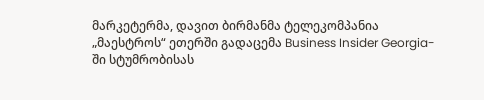მარკეტერმა, დავით ბირმანმა ტელეკომპანია „მაესტროს“ ეთერში გადაცემა Business Insider Georgia-ში სტუმრობისას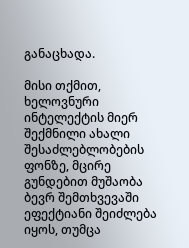განაცხადა.

მისი თქმით, ხელოვნური ინტელექტის მიერ შექმნილი ახალი შესაძლებლობების ფონზე, მცირე გუნდებით მუშაობა ბევრ შემთხვევაში ეფექტიანი შეიძლება იყოს, თუმცა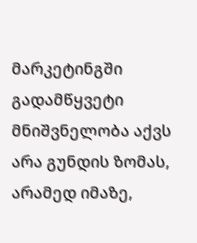მარკეტინგში გადამწყვეტი მნიშვნელობა აქვს არა გუნდის ზომას, არამედ იმაზე,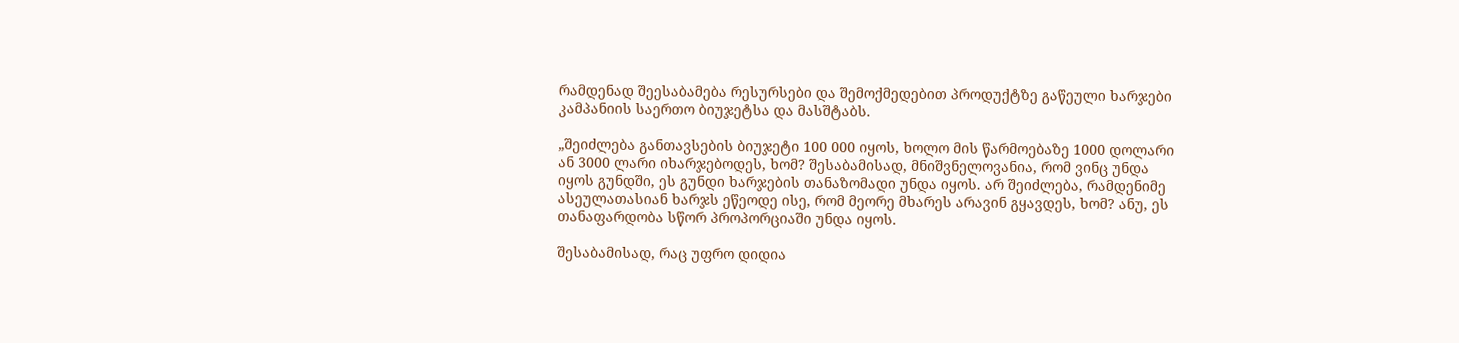რამდენად შეესაბამება რესურსები და შემოქმედებით პროდუქტზე გაწეული ხარჯები კამპანიის საერთო ბიუჯეტსა და მასშტაბს.

„შეიძლება განთავსების ბიუჯეტი 100 000 იყოს, ხოლო მის წარმოებაზე 1000 დოლარი ან 3000 ლარი იხარჯებოდეს, ხომ? შესაბამისად, მნიშვნელოვანია, რომ ვინც უნდა იყოს გუნდში, ეს გუნდი ხარჯების თანაზომადი უნდა იყოს. არ შეიძლება, რამდენიმე ასეულათასიან ხარჯს ეწეოდე ისე, რომ მეორე მხარეს არავინ გყავდეს, ხომ? ანუ, ეს თანაფარდობა სწორ პროპორციაში უნდა იყოს.

შესაბამისად, რაც უფრო დიდია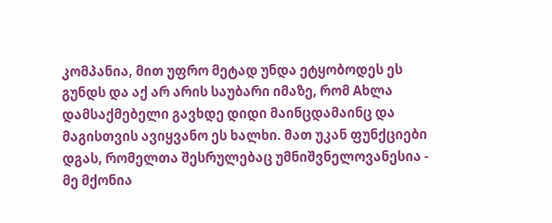კომპანია, მით უფრო მეტად უნდა ეტყობოდეს ეს გუნდს და აქ არ არის საუბარი იმაზე, რომ Aხლა დამსაქმებელი გავხდე დიდი მაინცდამაინც და მაგისთვის ავიყვანო ეს ხალხი. მათ უკან ფუნქციები დგას, რომელთა შესრულებაც უმნიშვნელოვანესია - მე მქონია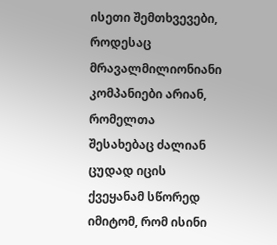ისეთი შემთხვევები, როდესაც მრავალმილიონიანი კომპანიები არიან, რომელთა შესახებაც ძალიან ცუდად იცის ქვეყანამ სწორედ იმიტომ, რომ ისინი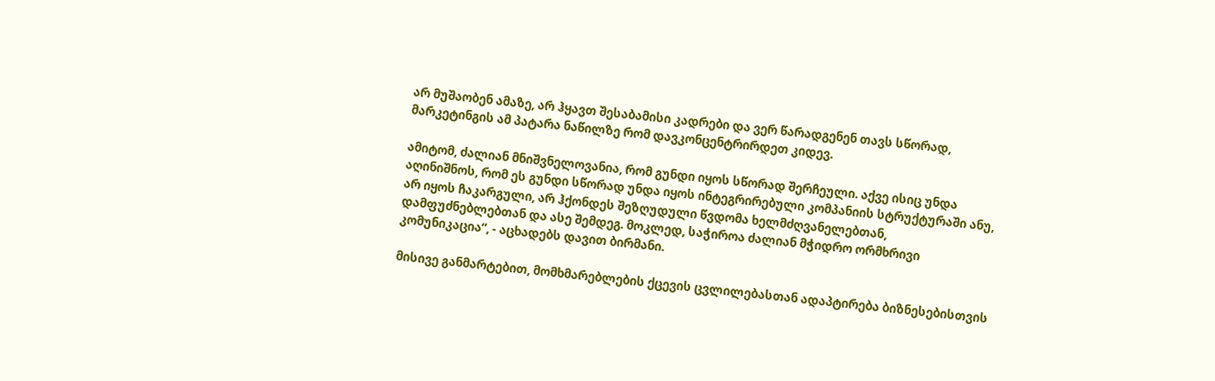არ მუშაობენ ამაზე, არ ჰყავთ შესაბამისი კადრები და ვერ წარადგენენ თავს სწორად,  მარკეტინგის ამ პატარა ნაწილზე რომ დავკონცენტრირდეთ კიდევ.

ამიტომ, ძალიან მნიშვნელოვანია, რომ გუნდი იყოს სწორად შერჩეული. აქვე ისიც უნდა აღინიშნოს, რომ ეს გუნდი სწორად უნდა იყოს ინტეგრირებული კომპანიის სტრუქტურაში ანუ, არ იყოს ჩაკარგული, არ ჰქონდეს შეზღუდული წვდომა ხელმძღვანელებთან, დამფუძნებლებთან და ასე შემდეგ. მოკლედ, საჭიროა ძალიან მჭიდრო ორმხრივი კომუნიკაცია“, - აცხადებს დავით ბირმანი.

მისივე განმარტებით, მომხმარებლების ქცევის ცვლილებასთან ადაპტირება ბიზნესებისთვის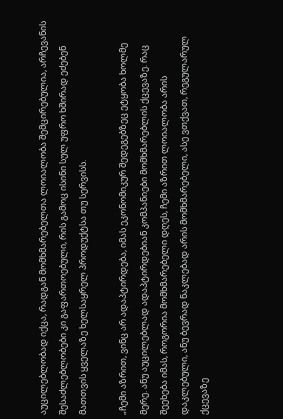აუცილებლობად იქცა, რადგან მომხმარებელთა ლოიალობა შემცირებულია, არჩევანის შესაძლებლობები კი გაფართოებული, რის გამოც ისინი სულ უფრო ხშირად ეძებენ მათთვის ყველაზე ხელსაყრელ პროდუქტსა თუ სერვისს.

„ჩემი აზრით, ვინც არ ადაპტირდება, იმას ეკონომიკურ შედეგებზეც ეტყობა ხოლმე მერე. ანუ აუცილებლად ადაპტირდებიან კომპანიები მომხმარებლის ქცევაზე. რაც შეეხება იმას, როგორია მომხმარებელი დღეს, ჩემი აზრით ლოიალობა არის დაკლებული, ანუ ბევრად ნაკლებად არის მომხმარებელი, ასე ვთქვათ, რეგულარულ ქცევაზე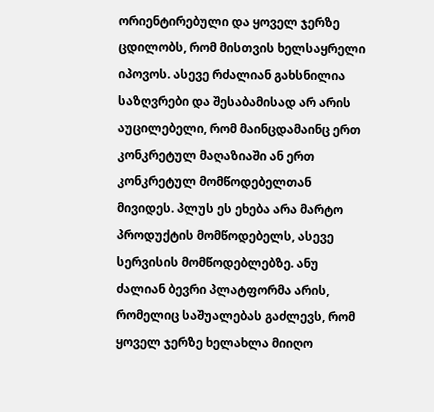ორიენტირებული და ყოველ ჯერზე ცდილობს, რომ მისთვის ხელსაყრელი იპოვოს. ასევე რძალიან გახსნილია საზღვრები და შესაბამისად არ არის აუცილებელი, რომ მაინცდამაინც ერთ კონკრეტულ მაღაზიაში ან ერთ კონკრეტულ მომწოდებელთან მივიდეს. პლუს ეს ეხება არა მარტო პროდუქტის მომწოდებელს, ასევე სერვისის მომწოდებლებზე. ანუ ძალიან ბევრი პლატფორმა არის, რომელიც საშუალებას გაძლევს, რომ ყოველ ჯერზე ხელახლა მიიღო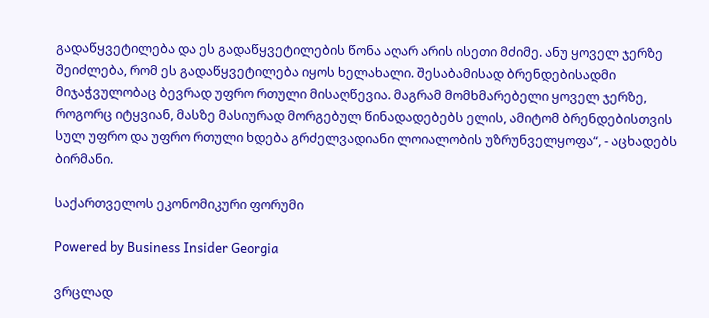გადაწყვეტილება და ეს გადაწყვეტილების წონა აღარ არის ისეთი მძიმე. ანუ ყოველ ჯერზე შეიძლება, რომ ეს გადაწყვეტილება იყოს ხელახალი. შესაბამისად ბრენდებისადმი მიჯაჭვულობაც ბევრად უფრო რთული მისაღწევია. მაგრამ მომხმარებელი ყოველ ჯერზე, როგორც იტყვიან, მასზე მასიურად მორგებულ წინადადებებს ელის, ამიტომ ბრენდებისთვის სულ უფრო და უფრო რთული ხდება გრძელვადიანი ლოიალობის უზრუნველყოფა“, - აცხადებს ბირმანი.

საქართველოს ეკონომიკური ფორუმი

Powered by Business Insider Georgia

ვრცლად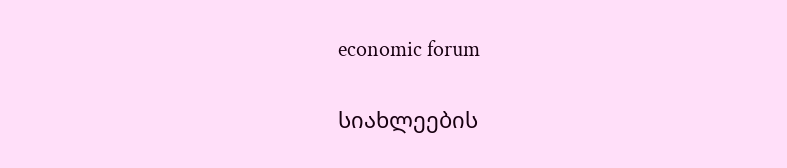economic forum

სიახლეების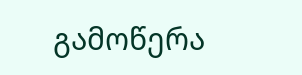გამოწერა